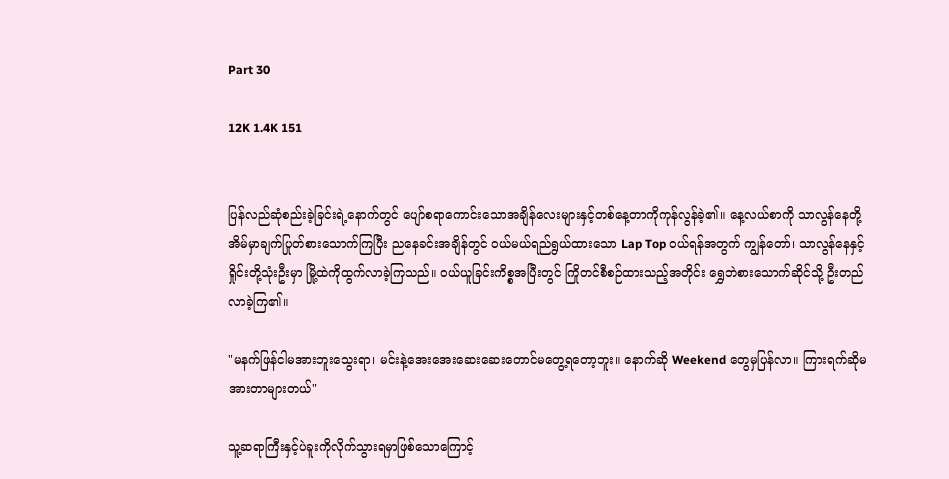Part 30

12K 1.4K 151


ပြန်လည်ဆုံစည်းခဲ့ခြင်းရဲ့နောက်တွင် ပျော်စရာကောင်းသောအချိန်လေးများနှင့်တစ်နေ့တာကိုကုန်လွန်ခဲ့၏။ နေ့လယ်စာကို သာလွန်နေတို့အိမ်မှာချက်ပြုတ်စားသောက်ကြပြီး ညနေခင်းအချိန်တွင် ဝယ်မယ်ရည်ရွယ်ထားသော Lap Top ဝယ်ရန်အတွက် ကျွန်တော်၊ သာလွန်နေနှင့်ရှိုင်းတို့သုံးဦးမှာ မြို့ထဲကိုထွက်လာခဲ့ကြသည်။ ဝယ်ယူခြင်းကိစ္စအပြီးတွင် ကြိုတင်စီစဉ်ထားသည့်အတိုင်း ရွှေဘဲစားသောက်ဆိုင်သို့ ဦးတည်လာခဲ့ကြ၏။

"မနက်ဖြန်ငါမအားဘူးသွေးရာ၊ မင်းနဲ့အေးအေးဆေးဆေးတောင်မတွေ့ရတော့ဘူး။ နောက်ဆို Weekend တွေမှပြန်လာ။ ကြားရက်ဆိုမအားတာများတယ်"

သူ့ဆရာကြီးနှင့်ပဲခူးကိုလိုက်သွားရမှာဖြစ်သောကြောင့်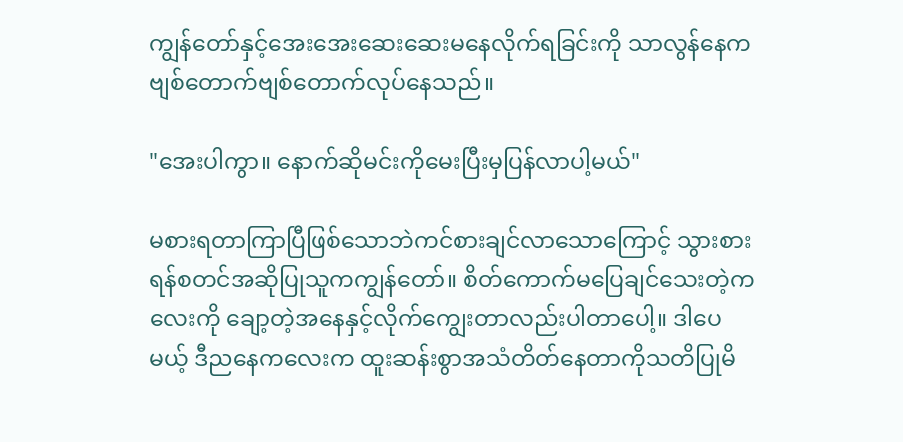ကျွန်တော်နှင့်အေးအေးဆေးဆေးမနေလိုက်ရခြင်းကို သာလွန်နေကဗျစ်တောက်ဗျစ်တောက်လုပ်နေသည်။

"အေးပါကွာ။ နောက်ဆိုမင်းကိုမေးပြီးမှပြန်လာပါ့မယ်"

မစားရတာကြာပြီဖြစ်သောဘဲကင်စားချင်လာသောကြောင့် သွားစားရန်စတင်အဆိုပြုသူကကျွန်တော်။ စိတ်ကောက်မပြေချင်သေးတဲ့ကလေးကို ချော့တဲ့အနေနှင့်လိုက်ကျွေးတာလည်းပါတာပေါ့။ ဒါပေမယ့် ဒီညနေကလေးက ထူးဆန်းစွာအသံတိတ်နေတာကိုသတိပြုမိ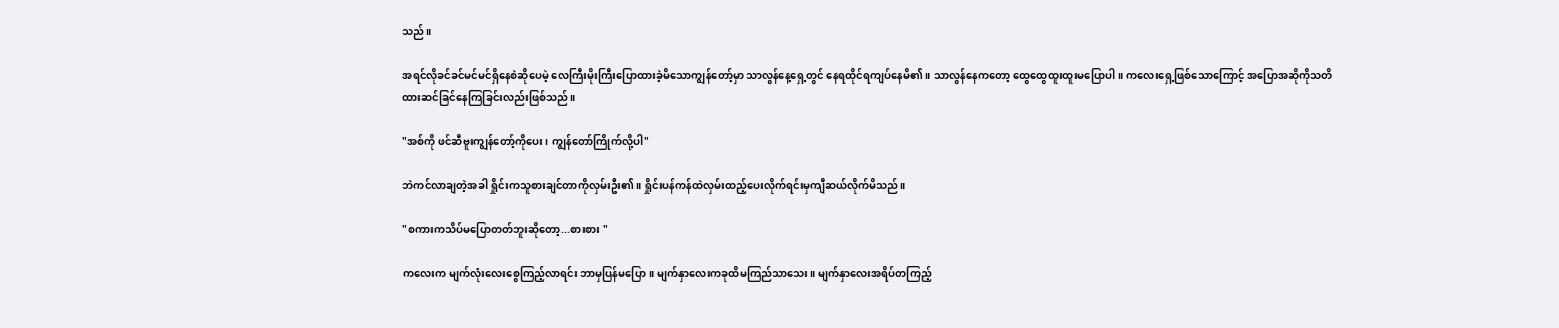သည်။

အရင်လိုခင်ခင်မင်မင်ရှိနေစဲဆိုပေမဲ့ လေကြီးမိုးကြီးပြောထားခဲ့မိသောကျွန်တော့်မှာ သာလွန်နေ့ရှေ့တွင် နေရထိုင်ရကျပ်နေမိ၏။ သာလွန်နေကတော့ ထွေထွေထူးထူးမပြောပါ။ ကလေးရှေ့ဖြစ်သောကြောင့် အပြောအဆိုကိုသတိထားဆင်ခြင်နေကြခြင်းလည်းဖြစ်သည်။

"အစ်ကို ဖင်ဆီဗူးကျွန်တော့်ကိုပေး၊ ကျွန်တော်ကြိုက်လို့ပါ"

ဘဲကင်လာချတဲ့အခါ ရှိုင်းကသူစားချင်တာကိုလှမ်းဦး၏။ ရှိုင်းပန်ကန်ထဲလှမ်းထည့်ပေးလိုက်ရင်းမှကျီဆယ်လိုက်မိသည်။

"စကားကသိပ်မပြောတတ်ဘူးဆိုတော့...စားစား "

ကလေးက မျက်လုံးလေးစွေကြည့်လာရင်း ဘာမှပြန်မပြော။ မျက်နှာလေးကခုထိမကြည်သာသေး။ မျက်နှာလေးအရိပ်တကြည့်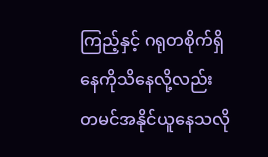ကြည့်နှင့် ဂရုတစိုက်ရှိနေကိုသိနေလို့လည်း တမင်အနိုင်ယူနေသလို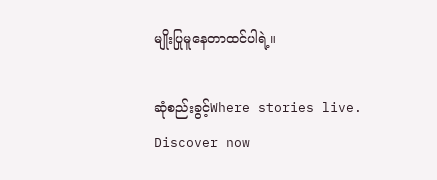မျိုးပြုမူနေတာထင်ပါရဲ့။

ဆုံစည်းခွင့်Where stories live. Discover now